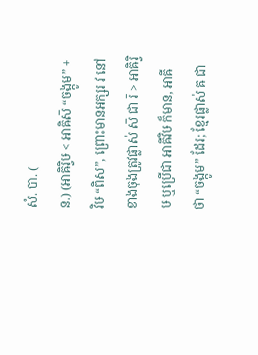សំ. បា. (
ន.) (អាឝិរ្វិឞ < អាឝិស៑ “ចង្កូម” + វិឞ “ពិស”, ព្រោះមានអក្សរ វ នៅខាងចុងត្រូវផ្លាស់ ស៑ ជា រ៑ > អាឝិរ្វិឞ ឬប្រើជា អាឝីវិឞ ក៏មាន, អាឝី ថា “ចង្កូម” ដែរ; ខ្មែរផ្លាស់ ឝ ជា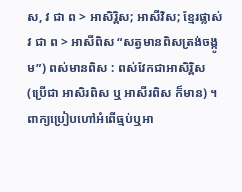ស, វ ជា ព > អាសិរ្ពិស; អាសីវិស; ខ្មែរផ្លាស់ វ ជា ព > អាសីពិស “សត្វមានពិសត្រង់ចង្កូម”) ពស់មានពិស : ពស់វែកជាអាសិរ្ពិស (ប្រើជា អាសិរពិស ឬ អាសីរពិស ក៏មាន) ។ ពាក្យប្រៀបហៅអំពើធ្មប់ឬអា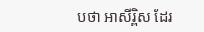បថា អាសីរ្ពិស ដែរ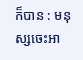ក៏បាន : មនុស្សចេះអា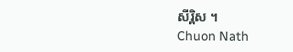សីរ្ពិស ។
Chuon Nath